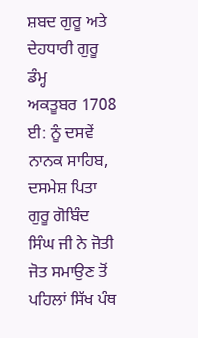ਸ਼ਬਦ ਗੁਰੂ ਅਤੇ ਦੇਹਧਾਰੀ ਗੁਰੂ ਡੰਮ੍ਹ
ਅਕਤੂਬਰ 1708 ਈ: ਨੂੰ ਦਸਵੇਂ ਨਾਨਕ ਸਾਹਿਬ, ਦਸਮੇਸ਼ ਪਿਤਾ ਗੁਰੂ ਗੋਬਿੰਦ ਸਿੰਘ ਜੀ ਨੇ ਜੋਤੀ ਜੋਤ ਸਮਾਉਣ ਤੋਂ ਪਹਿਲਾਂ ਸਿੱਖ ਪੰਥ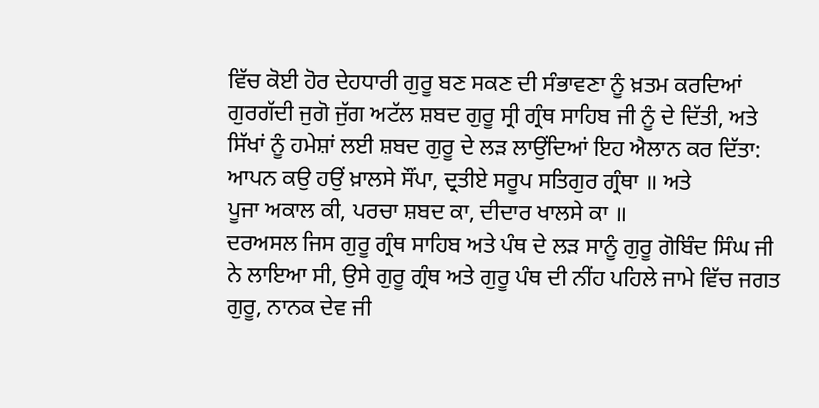ਵਿੱਚ ਕੋਈ ਹੋਰ ਦੇਹਧਾਰੀ ਗੁਰੂ ਬਣ ਸਕਣ ਦੀ ਸੰਭਾਵਣਾ ਨੂੰ ਖ਼ਤਮ ਕਰਦਿਆਂ ਗੁਰਗੱਦੀ ਜੁਗੋ ਜੁੱਗ ਅਟੱਲ ਸ਼ਬਦ ਗੁਰੂ ਸ੍ਰੀ ਗ੍ਰੰਥ ਸਾਹਿਬ ਜੀ ਨੂੰ ਦੇ ਦਿੱਤੀ, ਅਤੇ ਸਿੱਖਾਂ ਨੂੰ ਹਮੇਸ਼ਾਂ ਲਈ ਸ਼ਬਦ ਗੁਰੂ ਦੇ ਲੜ ਲਾਉਂਦਿਆਂ ਇਹ ਐਲਾਨ ਕਰ ਦਿੱਤਾ:
ਆਪਨ ਕਉ ਹਉਂ ਖ਼ਾਲਸੇ ਸੌਂਪਾ, ਦ੍ਰਤੀਏ ਸਰੂਪ ਸਤਿਗੁਰ ਗ੍ਰੰਥਾ ॥ ਅਤੇ
ਪੂਜਾ ਅਕਾਲ ਕੀ, ਪਰਚਾ ਸ਼ਬਦ ਕਾ, ਦੀਦਾਰ ਖਾਲਸੇ ਕਾ ॥
ਦਰਅਸਲ ਜਿਸ ਗੁਰੂ ਗ੍ਰੰਥ ਸਾਹਿਬ ਅਤੇ ਪੰਥ ਦੇ ਲੜ ਸਾਨੂੰ ਗੁਰੂ ਗੋਬਿੰਦ ਸਿੰਘ ਜੀ ਨੇ ਲਾਇਆ ਸੀ, ਉਸੇ ਗੁਰੂ ਗ੍ਰੰਥ ਅਤੇ ਗੁਰੂ ਪੰਥ ਦੀ ਨੀਂਹ ਪਹਿਲੇ ਜਾਮੇ ਵਿੱਚ ਜਗਤ ਗੁਰੂ, ਨਾਨਕ ਦੇਵ ਜੀ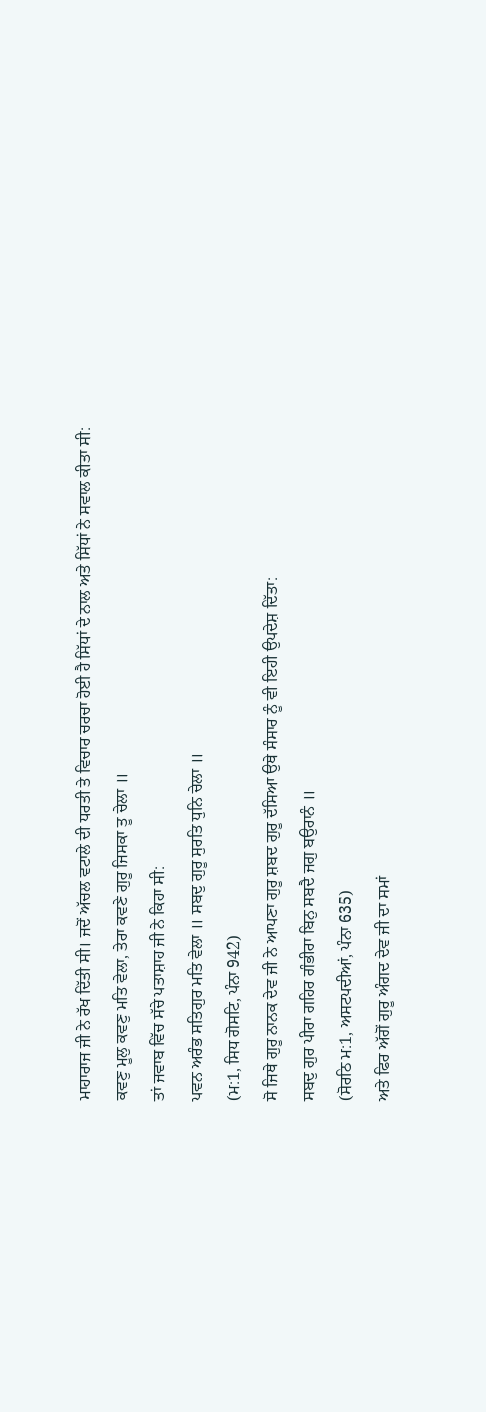ਮਾਹਾਰਾਜ ਜੀ ਨੇ ਰੱਖ ਦਿੱਤੀ ਸੀ। ਜਦੋਂ ਅੱਚਲ ਵਟਾਲੇ ਦੀ ਧਰਤੀ ਤੇ ਵਿਚਾਰ ਚਰਚਾ ਹੋਈ ਹੈ ਸਿੱਧਾਂ ਦੇ ਨਾਲ ਅਤੇ ਸਿੱਧਾਂ ਨੇ ਸਵਾਲ ਕੀਤਾ ਸੀ:
ਕਵਣੁ ਮੂਲੁ ਕਵਣੁ ਮਤਿ ਵੇਲਾ, ਤੇਰਾ ਕਵਣੇ ਗੁਰੂ ਜਿਸਕਾ ਤੂ ਚੇਲਾ ॥
ਤਾਂ ਜਵਾਬ ਵਿੱਚ ਸੱਚੇ ਪਤਾਸ਼ਾਹ ਜੀ ਨੇ ਕਿਹਾ ਸੀ:
ਪਵਨ ਅਰੰਭ ਸਤਿਗੁਰ ਮਤਿ ਵੇਲਾ ॥ ਸਬਦੁ ਗੁਰੂ ਸੁਰਤਿ ਧੁਨਿ ਚੇਲਾ ॥
(ਮ:1, ਸਿਧ ਗੋਸਟਿ, ਪੰਨਾ 942)
ਸੋ ਜਿਥੇ ਗੁਰੂ ਨਾਨਕ ਦੇਵ ਜੀ ਨੇ ਆਪਣਾ ਗੁਰੂ ਸ਼ਬਦ ਗੁਰੂ ਦੱਸਿਆ ਉਥੇ ਸੰਸਾਰ ਨੂੰ ਵੀ ਇਹੀ ਉਪਦੇਸ਼ ਦਿੱਤਾ:
ਸਬਦੁ ਗੁਰ ਪੀਰਾ ਗਹਿਰ ਗੰਭੀਰਾ ਬਿਨੁ ਸਬਦੈ ਜਗੁ ਬਉਰਾਨੰ ॥
(ਸੋਰਠਿ ਮ:1, ਅਸਟਪਦੀਆਂ, ਪੰਨਾ 635)
ਅਤੇ ਫਿਰ ਅੱਗੋਂ ਗੁਰੂ ਅੰਗਦ ਦੇਵ ਜੀ ਦਾ ਸਮਾਂ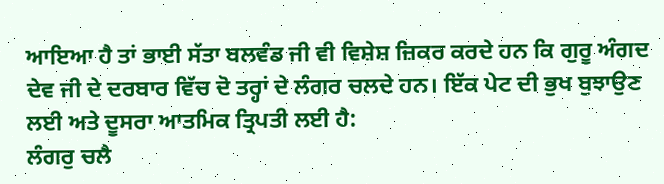ਆਇਆ ਹੈ ਤਾਂ ਭਾਈ ਸੱਤਾ ਬਲਵੰਡ ਜੀ ਵੀ ਵਿਸ਼ੇਸ਼ ਜ਼ਿਕਰ ਕਰਦੇ ਹਨ ਕਿ ਗੁਰੂ ਅੰਗਦ ਦੇਵ ਜੀ ਦੇ ਦਰਬਾਰ ਵਿੱਚ ਦੋ ਤਰ੍ਹਾਂ ਦੇ ਲੰਗਰ ਚਲਦੇ ਹਨ। ਇੱਕ ਪੇਟ ਦੀ ਭੁਖ ਬੁਝਾਉਣ ਲਈ ਅਤੇ ਦੂਸਰਾ ਆਤਮਿਕ ਤ੍ਰਿਪਤੀ ਲਈ ਹੈ:
ਲੰਗਰੁ ਚਲੈ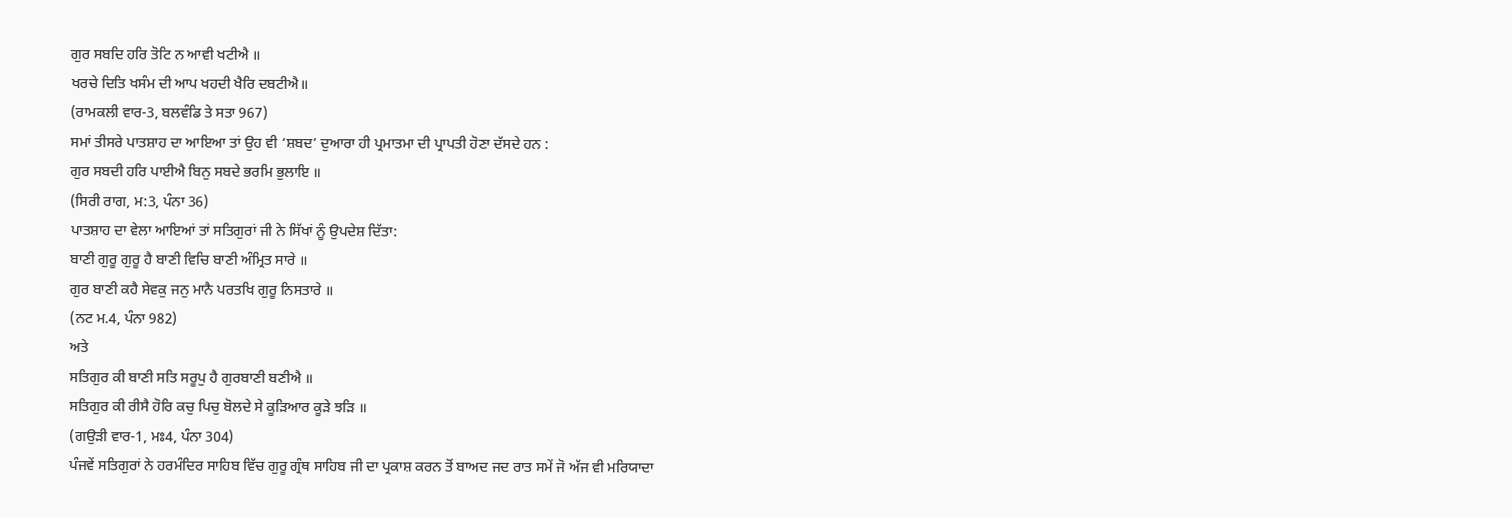ਗੁਰ ਸਬਦਿ ਹਰਿ ਤੋਟਿ ਨ ਆਵੀ ਖਟੀਐ ॥
ਖਰਚੇ ਦਿਤਿ ਖਸੰਮ ਦੀ ਆਪ ਖਹਦੀ ਖੈਰਿ ਦਬਟੀਐ॥
(ਰਾਮਕਲੀ ਵਾਰ-3, ਬਲਵੰਡਿ ਤੇ ਸਤਾ 967)
ਸਮਾਂ ਤੀਸਰੇ ਪਾਤਸ਼ਾਹ ਦਾ ਆਇਆ ਤਾਂ ਉਹ ਵੀ ‘ਸ਼ਬਦ’ ਦੁਆਰਾ ਹੀ ਪ੍ਰਮਾਤਮਾ ਦੀ ਪ੍ਰਾਪਤੀ ਹੋਣਾ ਦੱਸਦੇ ਹਨ :
ਗੁਰ ਸਬਦੀ ਹਰਿ ਪਾਈਐ ਬਿਨੁ ਸਬਦੇ ਭਰਮਿ ਭੁਲਾਇ ॥
(ਸਿਰੀ ਰਾਗ, ਮ:3, ਪੰਨਾ 36)
ਪਾਤਸ਼ਾਹ ਦਾ ਵੇਲਾ ਆਇਆਂ ਤਾਂ ਸਤਿਗੁਰਾਂ ਜੀ ਨੇ ਸਿੱਖਾਂ ਨੂੰ ਉਪਦੇਸ਼ ਦਿੱਤਾ:
ਬਾਣੀ ਗੁਰੂ ਗੁਰੂ ਹੈ ਬਾਣੀ ਵਿਚਿ ਬਾਣੀ ਅੰਮ੍ਰਿਤ ਸਾਰੇ ॥
ਗੁਰ ਬਾਣੀ ਕਹੈ ਸੇਵਕੁ ਜਨੁ ਮਾਨੈ ਪਰਤਖਿ ਗੁਰੂ ਨਿਸਤਾਰੇ ॥
(ਨਟ ਮ.4, ਪੰਨਾ 982)
ਅਤੇ
ਸਤਿਗੁਰ ਕੀ ਬਾਣੀ ਸਤਿ ਸਰੂਪੁ ਹੈ ਗੁਰਬਾਣੀ ਬਣੀਐ ॥
ਸਤਿਗੁਰ ਕੀ ਰੀਸੈ ਹੋਰਿ ਕਚੁ ਪਿਚੁ ਬੋਲਦੇ ਸੇ ਕੂੜਿਆਰ ਕੂੜੇ ਝੜਿ ॥
(ਗਉੜੀ ਵਾਰ-1, ਮਃ4, ਪੰਨਾ 304)
ਪੰਜਵੇਂ ਸਤਿਗੁਰਾਂ ਨੇ ਹਰਮੰਦਿਰ ਸਾਹਿਬ ਵਿੱਚ ਗੁਰੂ ਗ੍ਰੰਥ ਸਾਹਿਬ ਜੀ ਦਾ ਪ੍ਰਕਾਸ਼ ਕਰਨ ਤੋਂ ਬਾਅਦ ਜਦ ਰਾਤ ਸਮੇਂ ਜੋ ਅੱਜ ਵੀ ਮਰਿਯਾਦਾ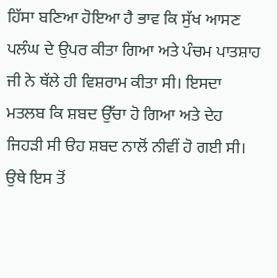ਹਿੱਸਾ ਬਣਿਆ ਹੋਇਆ ਹੈ ਭਾਵ ਕਿ ਸੁੱਖ ਆਸਣ ਪਲੰਘ ਦੇ ਉਪਰ ਕੀਤਾ ਗਿਆ ਅਤੇ ਪੰਚਮ ਪਾਤਸ਼ਾਹ ਜੀ ਨੇ ਥੱਲੇ ਹੀ ਵਿਸ਼ਰਾਮ ਕੀਤਾ ਸੀ। ਇਸਦਾ ਮਤਲਬ ਕਿ ਸ਼ਬਦ ਉੱਚਾ ਹੋ ਗਿਆ ਅਤੇ ਦੇਹ ਜਿਹੜੀ ਸੀ ੳਹ ਸ਼ਬਦ ਨਾਲੋਂ ਨੀਵੀਂ ਹੋ ਗਈ ਸੀ। ਉਥੇ ਇਸ ਤੋਂ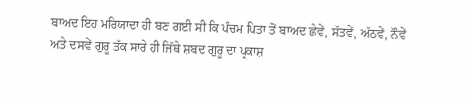ਬਾਅਦ ਇਹ ਮਰਿਯਾਦਾ ਹੀ ਬਣ ਗਈ ਸੀ ਕਿ ਪੰਚਮ ਪਿਤਾ ਤੋਂ ਬਾਅਦ ਛੇਵੇਂ, ਸੱਤਵੇਂ, ਅੱਠਵੇਂ, ਨੌਵੇਂ ਅਤੇ ਦਸਵੇਂ ਗੁਰੂ ਤੱਕ ਸਾਰੇ ਹੀ ਜਿੱਥੇ ਸ਼ਬਦ ਗੁਰੂ ਦਾ ਪ੍ਰਕਾਸ਼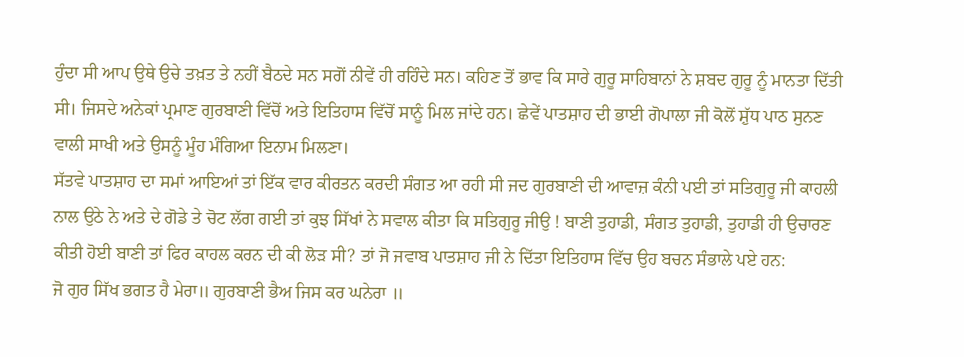ਹੁੰਦਾ ਸੀ ਆਪ ਉਥੇ ਉਚੇ ਤਖ਼ਤ ਤੇ ਨਹੀਂ ਬੈਠਦੇ ਸਨ ਸਗੋਂ ਨੀਵੇਂ ਹੀ ਰਹਿੰਦੇ ਸਨ। ਕਹਿਣ ਤੋਂ ਭਾਵ ਕਿ ਸਾਰੇ ਗੁਰੂ ਸਾਹਿਬਾਨਾਂ ਨੇ ਸ਼ਬਦ ਗੁਰੂ ਨੂੰ ਮਾਨਤਾ ਦਿੱਤੀ ਸੀ। ਜਿਸਦੇ ਅਨੇਕਾਂ ਪ੍ਰਮਾਣ ਗੁਰਬਾਣੀ ਵਿੱਚੋਂ ਅਤੇ ਇਤਿਹਾਸ ਵਿੱਚੋਂ ਸਾਨੂੰ ਮਿਲ ਜਾਂਦੇ ਹਨ। ਛੇਵੇਂ ਪਾਤਸ਼ਾਹ ਦੀ ਭਾਈ ਗੋਪਾਲਾ ਜੀ ਕੋਲੋਂ ਸ਼ੁੱਧ ਪਾਠ ਸੁਨਣ ਵਾਲੀ ਸਾਖੀ ਅਤੇ ਉਸਨੂੰ ਮੂੰਹ ਮੰਗਿਆ ਇਨਾਮ ਮਿਲਣਾ।
ਸੱਤਵੇ ਪਾਤਸ਼ਾਹ ਦਾ ਸਮਾਂ ਆਇਆਂ ਤਾਂ ਇੱਕ ਵਾਰ ਕੀਰਤਨ ਕਰਦੀ ਸੰਗਤ ਆ ਰਹੀ ਸੀ ਜਦ ਗੁਰਬਾਣੀ ਦੀ ਆਵਾਜ਼ ਕੰਨੀ ਪਈ ਤਾਂ ਸਤਿਗੁਰੂ ਜੀ ਕਾਹਲੀ ਨਾਲ ਉਠੇ ਨੇ ਅਤੇ ਦੇ ਗੋਡੇ ਤੇ ਚੋਟ ਲੱਗ ਗਈ ਤਾਂ ਕੁਝ ਸਿੱਖਾਂ ਨੇ ਸਵਾਲ ਕੀਤਾ ਕਿ ਸਤਿਗੁਰੂ ਜੀਉ ! ਬਾਣੀ ਤੁਹਾਡੀ, ਸੰਗਤ ਤੁਹਾਡੀ, ਤੁਹਾਡੀ ਹੀ ਉਚਾਰਣ ਕੀਤੀ ਹੋਈ ਬਾਣੀ ਤਾਂ ਫਿਰ ਕਾਹਲ ਕਰਨ ਦੀ ਕੀ ਲੋੜ ਸੀ? ਤਾਂ ਜੋ ਜਵਾਬ ਪਾਤਸ਼ਾਹ ਜੀ ਨੇ ਦਿੱਤਾ ਇਤਿਹਾਸ ਵਿੱਚ ਉਹ ਬਚਨ ਸੰਭਾਲੇ ਪਏ ਹਨ:
ਜੋ ਗੁਰ ਸਿੱਖ ਭਗਤ ਹੈ ਮੇਰਾ॥ ਗੁਰਬਾਣੀ ਭੈਅ ਜਿਸ ਕਰ ਘਨੇਰਾ ॥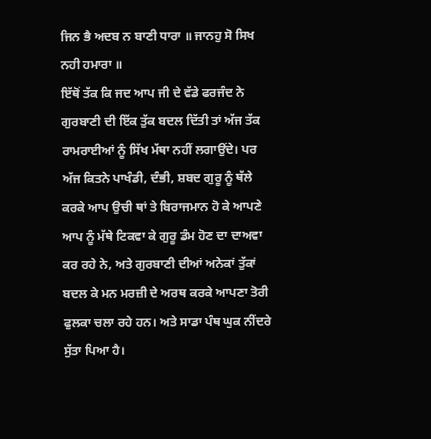ਜਿਨ ਭੈ ਅਦਬ ਨ ਬਾਣੀ ਧਾਰਾ ॥ ਜਾਨਹੁ ਸੋ ਸਿਖ ਨਹੀ ਹਮਾਰਾ ॥
ਇੱਥੋਂ ਤੱਕ ਕਿ ਜਦ ਆਪ ਜੀ ਦੇ ਵੱਡੇ ਫਰਜੰਦ ਨੇ ਗੁਰਬਾਣੀ ਦੀ ਇੱਕ ਤੁੱਕ ਬਦਲ ਦਿੱਤੀ ਤਾਂ ਅੱਜ ਤੱਕ ਰਾਮਰਾਈਆਂ ਨੂੰ ਸਿੱਖ ਮੱਥਾ ਨਹੀਂ ਲਗਾਉਂਦੇ। ਪਰ ਅੱਜ ਕਿਤਨੇ ਪਾਖੰਡੀ, ਦੰਭੀ, ਸ਼ਬਦ ਗੁਰੂ ਨੂੰ ਥੱਲੇ ਕਰਕੇ ਆਪ ਉਚੀ ਥਾਂ ਤੇ ਬਿਰਾਜਮਾਨ ਹੋ ਕੇ ਆਪਣੇ ਆਪ ਨੂੰ ਮੱਥੇ ਟਿਕਵਾ ਕੇ ਗੁਰੂ ਡੰਮ ਹੋਣ ਦਾ ਦਾਅਵਾ ਕਰ ਰਹੇ ਨੇ, ਅਤੇ ਗੁਰਬਾਣੀ ਦੀਆਂ ਅਨੇਕਾਂ ਤੁੱਕਾਂ ਬਦਲ ਕੇ ਮਨ ਮਰਜ਼ੀ ਦੇ ਅਰਥ ਕਰਕੇ ਆਪਣਾ ਤੋਰੀ ਫੁਲਕਾ ਚਲਾ ਰਹੇ ਹਨ। ਅਤੇ ਸਾਡਾ ਪੰਥ ਘੁਕ ਨੀਂਦਰੇ ਸੁੱਤਾ ਪਿਆ ਹੈ।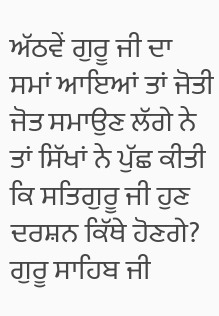ਅੱਠਵੇਂ ਗੁਰੂ ਜੀ ਦਾ ਸਮਾਂ ਆਇਆਂ ਤਾਂ ਜੋਤੀ ਜੋਤ ਸਮਾਉਣ ਲੱਗੇ ਨੇ ਤਾਂ ਸਿੱਖਾਂ ਨੇ ਪੁੱਛ ਕੀਤੀ ਕਿ ਸਤਿਗੁਰੂ ਜੀ ਹੁਣ ਦਰਸ਼ਨ ਕਿੱਥੇ ਹੋਣਗੇ? ਗੁਰੂ ਸਾਹਿਬ ਜੀ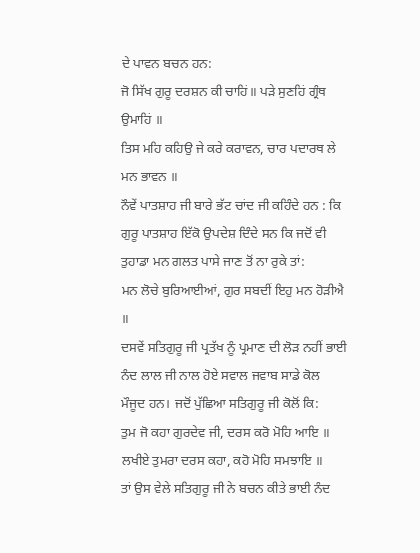ਦੇ ਪਾਵਨ ਬਚਨ ਹਨ:
ਜੋ ਸਿੱਖ ਗੁਰੂ ਦਰਸ਼ਨ ਕੀ ਚਾਹਿਂ॥ ਪੜੇ ਸੁਣਹਿਂ ਗ੍ਰੰਥ ਉਮਾਹਿਂ ॥
ਤਿਸ ਮਹਿ ਕਹਿਉ ਜੇ ਕਰੇ ਕਰਾਵਨ, ਚਾਰ ਪਦਾਰਥ ਲੇ ਮਨ ਭਾਵਨ ॥
ਨੌਵੇਂ ਪਾਤਸ਼ਾਹ ਜੀ ਬਾਰੇ ਭੱਟ ਚਾਂਦ ਜੀ ਕਹਿੰਦੇ ਹਨ : ਕਿ ਗੁਰੂ ਪਾਤਸ਼ਾਹ ਇੱਕੋ ਉਪਦੇਸ਼ ਦਿੰਦੇ ਸਨ ਕਿ ਜਦੋਂ ਵੀ ਤੁਹਾਡਾ ਮਨ ਗਲਤ ਪਾਸੇ ਜਾਣ ਤੋਂ ਨਾ ਰੁਕੇ ਤਾਂ:
ਮਨ ਲੋਚੇ ਬੁਰਿਆਈਆਂ, ਗੁਰ ਸਬਦੀਂ ਇਹੁ ਮਨ ਹੋੜੀਐ ॥
ਦਸਵੇਂ ਸਤਿਗੁਰੂ ਜੀ ਪ੍ਰਤੱਖ ਨੂੰ ਪ੍ਰਮਾਣ ਦੀ ਲੋੜ ਨਹੀਂ ਭਾਈ ਨੰਦ ਲਾਲ ਜੀ ਨਾਲ ਹੋਏ ਸਵਾਲ ਜਵਾਬ ਸਾਡੇ ਕੋਲ ਮੌਜੂਦ ਹਨ। ਜਦੋਂ ਪੁੱਛਿਆ ਸਤਿਗੁਰੂ ਜੀ ਕੋਲੋਂ ਕਿ:
ਤੁਮ ਜੋ ਕਹਾ ਗੁਰਦੇਵ ਜੀ, ਦਰਸ ਕਰੋ ਮੋਹਿ ਆਇ ॥
ਲਖੀਏ ਤੁਮਰਾ ਦਰਸ ਕਹਾ, ਕਹੋ ਮੋਹਿ ਸਮਝਾਇ ॥
ਤਾਂ ਉਸ ਵੇਲੇ ਸਤਿਗੁਰੂ ਜੀ ਨੇ ਬਚਨ ਕੀਤੇ ਭਾਈ ਨੰਦ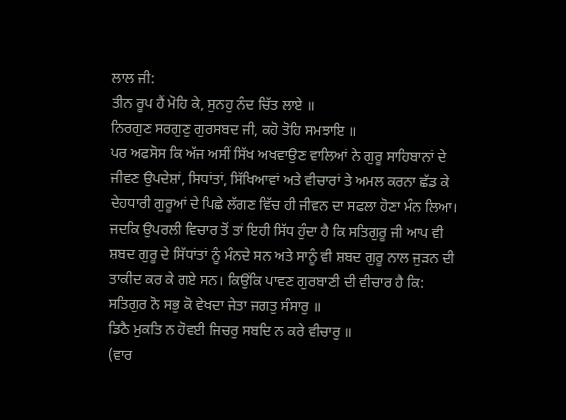ਲਾਲ ਜੀ:
ਤੀਨ ਰੂਪ ਹੈਂ ਮੋਹਿ ਕੇ, ਸੁਨਹੁ ਨੰਦ ਚਿੱਤ ਲਾਏ ॥
ਨਿਰਗੁਣ ਸਰਗੁਣੁ ਗੁਰਸਬਦ ਜੀ, ਕਹੋ ਤੋਹਿ ਸਮਝਾਇ ॥
ਪਰ ਅਫਸੋਸ ਕਿ ਅੱਜ ਅਸੀਂ ਸਿੱਖ ਅਖਵਾਉਣ ਵਾਲਿਆਂ ਨੇ ਗੁਰੂ ਸਾਹਿਬਾਨਾਂ ਦੇ ਜੀਵਣ ਉਪਦੇਸ਼ਾਂ, ਸਿਧਾਂਤਾਂ, ਸਿੱਖਿਆਵਾਂ ਅਤੇ ਵੀਚਾਰਾਂ ਤੇ ਅਮਲ ਕਰਨਾ ਛੱਡ ਕੇ ਦੇਹਧਾਰੀ ਗੁਰੂਆਂ ਦੇ ਪਿਛੇ ਲੱਗਣ ਵਿੱਚ ਹੀ ਜੀਵਨ ਦਾ ਸਫਲਾ ਹੋਣਾ ਮੰਨ ਲਿਆ। ਜਦਕਿ ਉਪਰਲੀ ਵਿਚਾਰ ਤੋਂ ਤਾਂ ਇਹੀ ਸਿੱਧ ਹੁੰਦਾ ਹੈ ਕਿ ਸਤਿਗੁਰੂ ਜੀ ਆਪ ਵੀ ਸ਼ਬਦ ਗੁਰੂ ਦੇ ਸਿੱਧਾਂਤਾਂ ਨੂੰ ਮੰਨਦੇ ਸਨ ਅਤੇ ਸਾਨੂੰ ਵੀ ਸ਼ਬਦ ਗੁਰੂ ਨਾਲ ਜੁੜਨ ਦੀ ਤਾਕੀਦ ਕਰ ਕੇ ਗਏ ਸਨ। ਕਿਉਂਕਿ ਪਾਵਣ ਗੁਰਬਾਣੀ ਦੀ ਵੀਚਾਰ ਹੈ ਕਿ:
ਸਤਿਗੁਰ ਨੋ ਸਭੁ ਕੋ ਵੇਖਦਾ ਜੇਤਾ ਜਗਤੁ ਸੰਸਾਰੁ ॥
ਡਿਠੈ ਮੁਕਤਿ ਨ ਹੋਵਈ ਜਿਚਰੁ ਸਬਦਿ ਨ ਕਰੇ ਵੀਚਾਰੁ ॥
(ਵਾਰ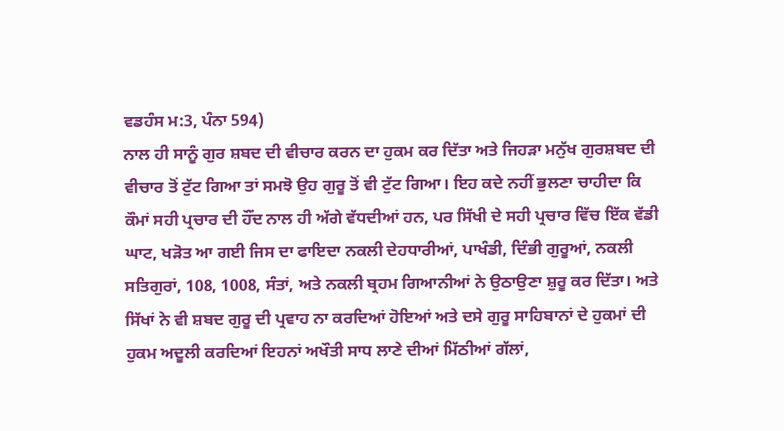ਵਡਹੰਸ ਮ:3, ਪੰਨਾ 594)
ਨਾਲ ਹੀ ਸਾਨੂੰ ਗੁਰ ਸ਼ਬਦ ਦੀ ਵੀਚਾਰ ਕਰਨ ਦਾ ਹੁਕਮ ਕਰ ਦਿੱਤਾ ਅਤੇ ਜਿਹੜਾ ਮਨੁੱਖ ਗੁਰਸ਼ਬਦ ਦੀ ਵੀਚਾਰ ਤੋਂ ਟੁੱਟ ਗਿਆ ਤਾਂ ਸਮਝੋ ਉਹ ਗੁਰੂ ਤੋਂ ਵੀ ਟੁੱਟ ਗਿਆ। ਇਹ ਕਦੇ ਨਹੀਂ ਭੁਲਣਾ ਚਾਹੀਦਾ ਕਿ ਕੌਮਾਂ ਸਹੀ ਪ੍ਰਚਾਰ ਦੀ ਹੌਂਦ ਨਾਲ ਹੀ ਅੱਗੇ ਵੱਧਦੀਆਂ ਹਨ, ਪਰ ਸਿੱਖੀ ਦੇ ਸਹੀ ਪ੍ਰਚਾਰ ਵਿੱਚ ਇੱਕ ਵੱਡੀ ਘਾਟ, ਖੜੋਤ ਆ ਗਈ ਜਿਸ ਦਾ ਫਾਇਦਾ ਨਕਲੀ ਦੇਹਧਾਰੀਆਂ, ਪਾਖੰਡੀ, ਦਿੰਭੀ ਗੁਰੂਆਂ, ਨਕਲੀ ਸਤਿਗੁਰਾਂ, 108, 1008, ਸੰਤਾਂ, ਅਤੇ ਨਕਲੀ ਬ੍ਰਹਮ ਗਿਆਨੀਆਂ ਨੇ ਉਠਾਉਣਾ ਸ਼ੁਰੂ ਕਰ ਦਿੱਤਾ। ਅਤੇ ਸਿੱਖਾਂ ਨੇ ਵੀ ਸ਼ਬਦ ਗੁਰੂ ਦੀ ਪ੍ਰਵਾਹ ਨਾ ਕਰਦਿਆਂ ਹੋਇਆਂ ਅਤੇ ਦਸੇ ਗੁਰੂ ਸਾਹਿਬਾਨਾਂ ਦੇ ਹੁਕਮਾਂ ਦੀ ਹੁਕਮ ਅਦੂਲੀ ਕਰਦਿਆਂ ਇਹਨਾਂ ਅਖੌਤੀ ਸਾਧ ਲਾਣੇ ਦੀਆਂ ਮਿੱਠੀਆਂ ਗੱਲਾਂ,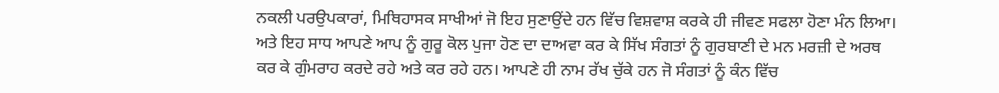ਨਕਲੀ ਪਰਉਪਕਾਰਾਂ, ਮਿਥਿਹਾਸਕ ਸਾਖੀਆਂ ਜੋ ਇਹ ਸੁਣਾਉਂਦੇ ਹਨ ਵਿੱਚ ਵਿਸ਼ਵਾਸ਼ ਕਰਕੇ ਹੀ ਜੀਵਣ ਸਫਲਾ ਹੋਣਾ ਮੰਨ ਲਿਆ। ਅਤੇ ਇਹ ਸਾਧ ਆਪਣੇ ਆਪ ਨੂੰ ਗੁਰੂ ਕੋਲ ਪੁਜਾ ਹੋਣ ਦਾ ਦਾਅਵਾ ਕਰ ਕੇ ਸਿੱਖ ਸੰਗਤਾਂ ਨੂੰ ਗੁਰਬਾਣੀ ਦੇ ਮਨ ਮਰਜ਼ੀ ਦੇ ਅਰਥ ਕਰ ਕੇ ਗੁੰਮਰਾਹ ਕਰਦੇ ਰਹੇ ਅਤੇ ਕਰ ਰਹੇ ਹਨ। ਆਪਣੇ ਹੀ ਨਾਮ ਰੱਖ ਚੁੱਕੇ ਹਨ ਜੋ ਸੰਗਤਾਂ ਨੂੰ ਕੰਨ ਵਿੱਚ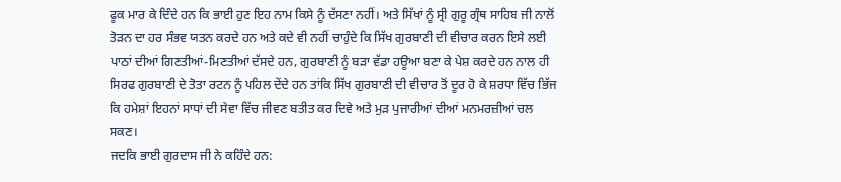ਫੂਕ ਮਾਰ ਕੇ ਦਿੰਦੇ ਹਨ ਕਿ ਭਾਈ ਹੁਣ ਇਹ ਨਾਮ ਕਿਸੇ ਨੂੰ ਦੱਸਣਾ ਨਹੀਂ। ਅਤੇ ਸਿੱਖਾਂ ਨੂੰ ਸ੍ਰੀ ਗੁਰੂ ਗ੍ਰੰਥ ਸਾਹਿਬ ਜੀ ਨਾਲੋਂ ਤੋੜਨ ਦਾ ਹਰ ਸੰਭਵ ਯਤਨ ਕਰਦੇ ਹਨ ਅਤੇ ਕਦੇ ਵੀ ਨਹੀਂ ਚਾਹੁੰਦੇ ਕਿ ਸਿੱਖ ਗੁਰਬਾਣੀ ਦੀ ਵੀਚਾਰ ਕਰਨ ਇਸੇ ਲਈ ਪਾਠਾਂ ਦੀਆਂ ਗਿਣਤੀਆਂ-ਮਿਣਤੀਆਂ ਦੱਸਦੇ ਹਨ, ਗੁਰਬਾਣੀ ਨੂੰ ਬੜਾ ਵੱਡਾ ਹਊਆ ਬਣਾ ਕੇ ਪੇਸ਼ ਕਰਦੇ ਹਨ ਨਾਲ ਹੀ ਸਿਰਫ ਗੁਰਬਾਣੀ ਦੇ ਤੋਤਾ ਰਟਨ ਨੂੰ ਪਹਿਲ ਦੇਂਦੇ ਹਨ ਤਾਂਕਿ ਸਿੱਖ ਗੁਰਬਾਣੀ ਦੀ ਵੀਚਾਰ ਤੋਂ ਦੂਰ ਹੋ ਕੇ ਸ਼ਰਧਾ ਵਿੱਚ ਭਿੱਜ ਕਿ ਹਮੇਸ਼ਾਂ ਇਹਨਾਂ ਸਾਧਾਂ ਦੀ ਸੇਵਾ ਵਿੱਚ ਜੀਵਣ ਬਤੀਤ ਕਰ ਦਿਵੇ ਅਤੇ ਮੁੜ ਪੁਜਾਰੀਆਂ ਦੀਆਂ ਮਨਮਰਜ਼ੀਆਂ ਚਲ ਸਕਣ।
ਜਦਕਿ ਭਾਈ ਗੁਰਦਾਸ ਜੀ ਨੇ ਕਹਿੰਦੇ ਹਨ: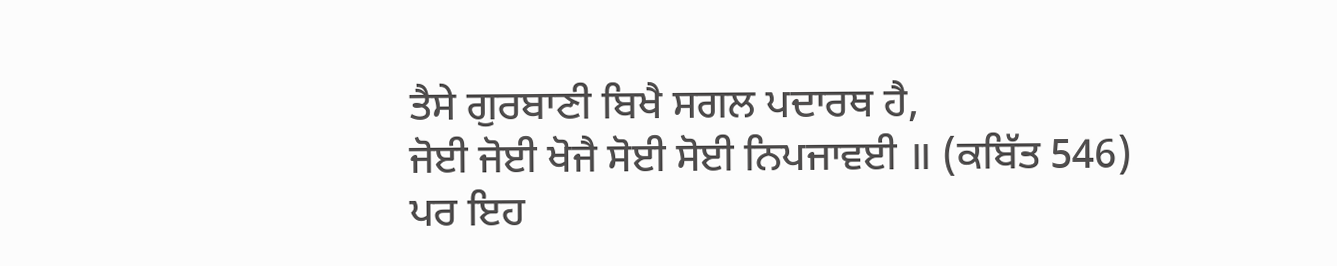ਤੈਸੇ ਗੁਰਬਾਣੀ ਬਿਖੈ ਸਗਲ ਪਦਾਰਥ ਹੈ,
ਜੋਈ ਜੋਈ ਖੋਜੈ ਸੋਈ ਸੋਈ ਨਿਪਜਾਵਈ ॥ (ਕਬਿੱਤ 546)
ਪਰ ਇਹ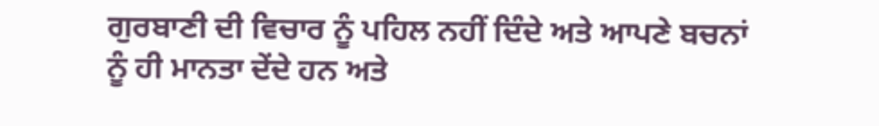ਗੁਰਬਾਣੀ ਦੀ ਵਿਚਾਰ ਨੂੰ ਪਹਿਲ ਨਹੀਂ ਦਿੰਦੇ ਅਤੇ ਆਪਣੇ ਬਚਨਾਂ ਨੂੰ ਹੀ ਮਾਨਤਾ ਦੇਂਦੇ ਹਨ ਅਤੇ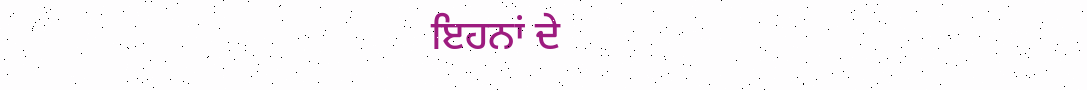ਇਹਨਾਂ ਦੇ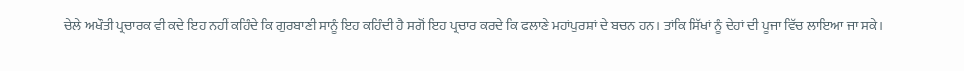ਚੇਲੇ ਅਖੌਤੀ ਪ੍ਰਚਾਰਕ ਵੀ ਕਦੇ ਇਹ ਨਹੀਂ ਕਹਿੰਦੇ ਕਿ ਗੁਰਬਾਣੀ ਸਾਨੂੰ ਇਹ ਕਹਿੰਦੀ ਹੈ ਸਗੋਂ ਇਹ ਪ੍ਰਚਾਰ ਕਰਦੇ ਕਿ ਫਲਾਣੇ ਮਹਾਂਪੁਰਸ਼ਾਂ ਦੇ ਬਚਨ ਹਨ। ਤਾਂਕਿ ਸਿੱਖਾਂ ਨੂੰ ਦੇਹਾਂ ਦੀ ਪੂਜਾ ਵਿੱਚ ਲਾਇਆ ਜਾ ਸਕੇ।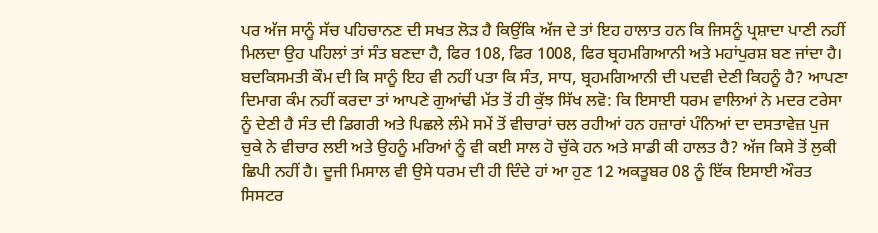ਪਰ ਅੱਜ ਸਾਨੂੰ ਸੱਚ ਪਹਿਚਾਨਣ ਦੀ ਸਖਤ ਲੋੜ ਹੈ ਕਿਉਂਕਿ ਅੱਜ ਦੇ ਤਾਂ ਇਹ ਹਾਲਾਤ ਹਨ ਕਿ ਜਿਸਨੂੰ ਪ੍ਰਸ਼ਾਦਾ ਪਾਣੀ ਨਹੀਂ ਮਿਲਦਾ ਉਹ ਪਹਿਲਾਂ ਤਾਂ ਸੰਤ ਬਣਦਾ ਹੈ, ਫਿਰ 108, ਫਿਰ 1008, ਫਿਰ ਬ੍ਰਹਮਗਿਆਨੀ ਅਤੇ ਮਹਾਂਪੁਰਸ਼ ਬਣ ਜਾਂਦਾ ਹੈ। ਬਦਕਿਸਮਤੀ ਕੌਮ ਦੀ ਕਿ ਸਾਨੂੰ ਇਹ ਵੀ ਨਹੀਂ ਪਤਾ ਕਿ ਸੰਤ, ਸਾਧ, ਬ੍ਰਹਮਗਿਆਨੀ ਦੀ ਪਦਵੀ ਦੇਣੀ ਕਿਹਨੂੰ ਹੈ? ਆਪਣਾ ਦਿਮਾਗ ਕੰਮ ਨਹੀਂ ਕਰਦਾ ਤਾਂ ਆਪਣੇ ਗੁਆਂਢੀ ਮੱਤ ਤੋਂ ਹੀ ਕੁੱਝ ਸਿੱਖ ਲਵੋ: ਕਿ ਇਸਾਈ ਧਰਮ ਵਾਲਿਆਂ ਨੇ ਮਦਰ ਟਰੇਸਾ ਨੂੰ ਦੇਣੀ ਹੈ ਸੰਤ ਦੀ ਡਿਗਰੀ ਅਤੇ ਪਿਛਲੇ ਲੰਮੇ ਸਮੇਂ ਤੋਂ ਵੀਚਾਰਾਂ ਚਲ ਰਹੀਆਂ ਹਨ ਹਜ਼ਾਰਾਂ ਪੰਨਿਆਂ ਦਾ ਦਸਤਾਵੇਜ਼ ਪੁਜ ਚੁਕੇ ਨੇ ਵੀਚਾਰ ਲਈ ਅਤੇ ਉਹਨੂੰ ਮਰਿਆਂ ਨੂੰ ਵੀ ਕਈ ਸਾਲ ਹੋ ਚੁੱਕੇ ਹਨ ਅਤੇ ਸਾਡੀ ਕੀ ਹਾਲਤ ਹੈ? ਅੱਜ ਕਿਸੇ ਤੋਂ ਲੁਕੀ ਛਿਪੀ ਨਹੀਂ ਹੈ। ਦੂਜੀ ਮਿਸਾਲ ਵੀ ਉਸੇ ਧਰਮ ਦੀ ਹੀ ਦਿੰਦੇ ਹਾਂ ਆ ਹੁਣ 12 ਅਕਤੂਬਰ 08 ਨੂੰ ਇੱਕ ਇਸਾਈ ਔਰਤ ਸਿਸਟਰ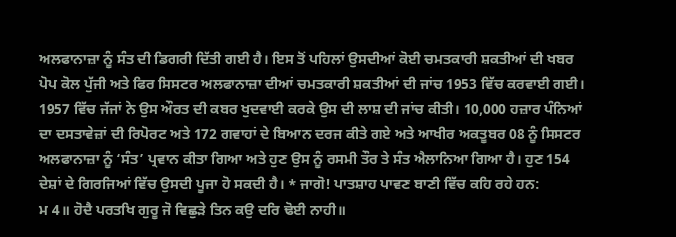ਅਲਫਾਨਾਜ਼ਾ ਨੂੰ ਸੰਤ ਦੀ ਡਿਗਰੀ ਦਿੱਤੀ ਗਈ ਹੈ। ਇਸ ਤੋਂ ਪਹਿਲਾਂ ਉਸਦੀਆਂ ਕੋਈ ਚਮਤਕਾਰੀ ਸ਼ਕਤੀਆਂ ਦੀ ਖਬਰ ਪੋਪ ਕੋਲ ਪੁੱਜੀ ਅਤੇ ਫਿਰ ਸਿਸਟਰ ਅਲਫਾਨਾਜ਼ਾ ਦੀਆਂ ਚਮਤਕਾਰੀ ਸ਼ਕਤੀਆਂ ਦੀ ਜਾਂਚ 1953 ਵਿੱਚ ਕਰਵਾਈ ਗਈ। 1957 ਵਿੱਚ ਜੱਜਾਂ ਨੇ ਉਸ ਔਰਤ ਦੀ ਕਬਰ ਖੁਦਵਾਈ ਕਰਕੇ ਉਸ ਦੀ ਲਾਸ਼ ਦੀ ਜਾਂਚ ਕੀਤੀ। 10,000 ਹਜ਼ਾਰ ਪੰਨਿਆਂ ਦਾ ਦਸਤਾਵੇਜ਼ਾਂ ਦੀ ਰਿਪੋਰਟ ਅਤੇ 172 ਗਵਾਹਾਂ ਦੇ ਬਿਆਨ ਦਰਜ ਕੀਤੇ ਗਏ ਅਤੇ ਆਖੀਰ ਅਕਤੂਬਰ 08 ਨੂੰ ਸਿਸਟਰ ਅਲਫਾਨਾਜ਼ਾ ਨੂੰ ‘ਸੰਤ’ ਪ੍ਰਵਾਨ ਕੀਤਾ ਗਿਆ ਅਤੇ ਹੁਣ ਉਸ ਨੂੰ ਰਸਮੀ ਤੌਰ ਤੇ ਸੰਤ ਐਲਾਨਿਆ ਗਿਆ ਹੈ। ਹੁਣ 154 ਦੇਸ਼ਾਂ ਦੇ ਗਿਰਜਿਆਂ ਵਿੱਚ ਉਸਦੀ ਪੂਜਾ ਹੋ ਸਕਦੀ ਹੈ। * ਜਾਗੋ! ਪਾਤਸ਼ਾਹ ਪਾਵਣ ਬਾਣੀ ਵਿੱਚ ਕਹਿ ਰਹੇ ਹਨ:
ਮ 4॥ ਹੋਦੈ ਪਰਤਖਿ ਗੁਰੂ ਜੋ ਵਿਛੁੜੇ ਤਿਨ ਕਉ ਦਰਿ ਢੋਈ ਨਾਹੀ॥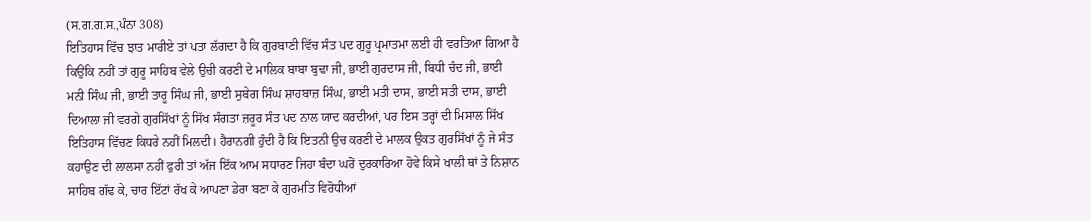(ਸ.ਗ.ਗ.ਸ.,ਪੰਨਾ 308)
ਇਤਿਹਾਸ ਵਿੱਚ ਝਾਤ ਮਾਰੀਏ ਤਾਂ ਪਤਾ ਲੱਗਦਾ ਹੈ ਕਿ ਗੁਰਬਾਣੀ ਵਿੱਚ ਸੰਤ ਪਦ ਗੁਰੂ ਪ੍ਰਮਾਤਮਾ ਲਈ ਹੀ ਵਰਤਿਆ ਗਿਆ ਹੈ ਕਿਉਂਕਿ ਨਹੀਂ ਤਾਂ ਗੁਰੂ ਸਾਹਿਬ ਵੇਲੇ ਉਚੀ ਕਰਣੀ ਦੇ ਮਾਲਿਕ ਬਾਬਾ ਬੁਢਾ ਜੀ, ਭਾਈ ਗੁਰਦਾਸ ਜੀ, ਬਿਧੀ ਚੰਦ ਜੀ, ਭਾਈ ਮਨੀ ਸਿੰਘ ਜੀ, ਭਾਈ ਤਾਰੂ ਸਿੰਘ ਜੀ, ਭਾਈ ਸੁਬੇਗ ਸਿੰਘ ਸ਼ਾਹਬਾਜ਼ ਸਿੰਘ, ਭਾਈ ਮਤੀ ਦਾਸ, ਭਾਈ ਸਤੀ ਦਾਸ, ਭਾਈ ਦਿਆਲਾ ਜੀ ਵਰਗੇ ਗੁਰਸਿੱਖਾਂ ਨੂੰ ਸਿੱਖ ਸੰਗਤਾ ਜ਼ਰੂਰ ਸੰਤ ਪਦ ਨਾਲ ਯਾਦ ਕਰਦੀਆਂ, ਪਰ ਇਸ ਤਰ੍ਹਾਂ ਦੀ ਮਿਸਾਲ ਸਿੱਖ ਇਤਿਹਾਸ ਵਿੱਚਣ ਕਿਧਰੇ ਨਹੀਂ ਮਿਲਦੀ। ਹੈਰਾਨਗੀ ਹੁੰਦੀ ਹੈ ਕਿ ਇਤਨੀ ਉਚ ਕਰਣੀ ਦੇ ਮਾਲਕ ਉਕਤ ਗੁਰਸਿੱਖਾਂ ਨੂੰ ਜੇ ਸੰਤ ਕਹਾਉਣ ਦੀ ਲਾਲਸਾ ਨਹੀਂ ਫੁਰੀ ਤਾਂ ਅੱਜ ਇੱਕ ਆਮ ਸਧਾਰਣ ਜਿਹਾ ਬੰਦਾ ਘਰੋਂ ਦੁਰਕਾਰਿਆ ਹੋਵੇ ਕਿਸੇ ਖਾਲੀ ਥਾਂ ਤੇ ਨਿਸ਼ਾਨ ਸਾਹਿਬ ਗੱਢ ਕੇ, ਚਾਰ ਇੱਟਾਂ ਰੱਖ ਕੇ ਆਪਣਾ ਡੇਰਾ ਬਣਾ ਕੇ ਗੁਰਮਤਿ ਵਿਰੋਧੀਆਂ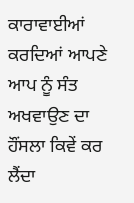ਕਾਰਾਵਾਈਆਂ ਕਰਦਿਆਂ ਆਪਣੇ ਆਪ ਨੂੰ ਸੰਤ ਅਖਵਾਉਣ ਦਾ ਹੌਂਸਲਾ ਕਿਵੇਂ ਕਰ ਲੈਂਦਾ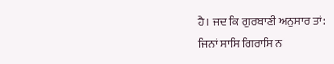ਹੈ। ਜਦ ਕਿ ਗੁਰਬਾਣੀ ਅਨੁਸਾਰ ਤਾਂ:
ਜਿਨਾਂ ਸਾਸਿ ਗਿਰਾਸਿ ਨ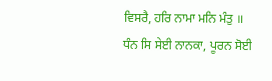ਵਿਸਰੈ, ਹਰਿ ਨਾਮਾ ਮਨਿ ਮੰਤੁ ॥
ਧੰਨ ਸਿ ਸੇਈ ਨਾਨਕਾ, ਪੂਰਨ ਸੋਈ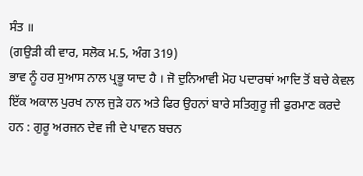ਸੰਤ ॥
(ਗਉੜੀ ਕੀ ਵਾਰ, ਸਲੋਕ ਮ.5, ਅੰਗ 319)
ਭਾਵ ਨੂੰ ਹਰ ਸੁਆਸ ਨਾਲ ਪ੍ਰਭੂ ਯਾਦ ਹੈ । ਜੋ ਦੁਨਿਆਵੀ ਮੋਹ ਪਦਾਰਥਾਂ ਆਦਿ ਤੋਂ ਬਚੇ ਕੇਵਲ ਇੱਕ ਅਕਾਲ ਪੁਰਖ ਨਾਲ ਜੁੜੇ ਹਨ ਅਤੇ ਫਿਰ ਉਹਨਾਂ ਬਾਰੇ ਸਤਿਗੁਰੂ ਜੀ ਫੁਰਮਾਣ ਕਰਦੇ ਹਨ : ਗੁਰੂ ਅਰਜਨ ਦੇਵ ਜੀ ਦੇ ਪਾਵਨ ਬਚਨ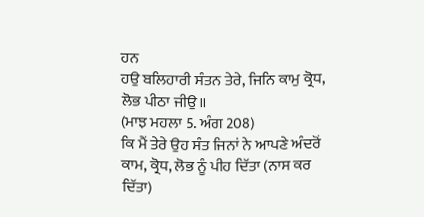ਹਨ
ਹਉ ਬਲਿਹਾਰੀ ਸੰਤਨ ਤੇਰੇ, ਜਿਨਿ ਕਾਮੁ ਕ੍ਰੋਧ, ਲੋਭ ਪੀਠਾ ਜੀਉ॥
(ਮਾਝ ਮਹਲਾ 5. ਅੰਗ 208)
ਕਿ ਮੈਂ ਤੇਰੇ ਉਹ ਸੰਤ ਜਿਨਾਂ ਨੇ ਆਪਣੇ ਅੰਦਰੋਂ ਕਾਮ, ਕ੍ਰੋਧ, ਲੋਭ ਨੂੰ ਪੀਹ ਦਿੱਤਾ (ਨਾਸ ਕਰ ਦਿੱਤਾ)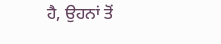ਹੈ, ਉਹਨਾਂ ਤੋਂ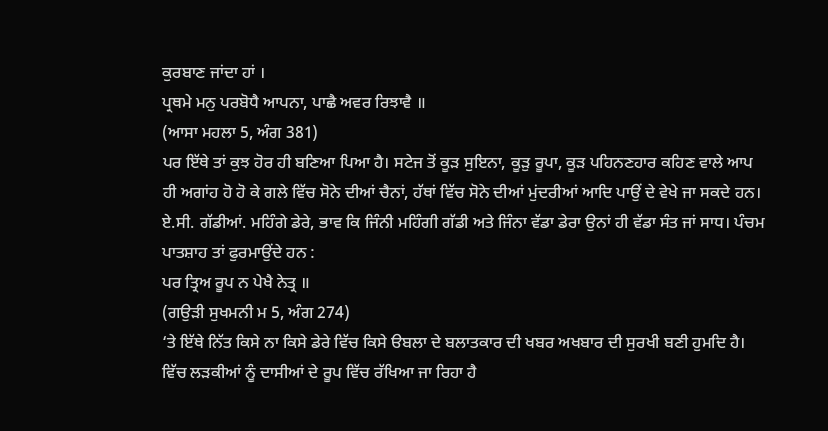ਕੁਰਬਾਣ ਜਾਂਦਾ ਹਾਂ ।
ਪ੍ਰਥਮੇ ਮਨੁ ਪਰਬੋਧੈ ਆਪਨਾ, ਪਾਛੈ ਅਵਰ ਰਿਝਾਵੈ ॥
(ਆਸਾ ਮਹਲਾ 5, ਅੰਗ 381)
ਪਰ ਇੱਥੇ ਤਾਂ ਕੁਝ ਹੋਰ ਹੀ ਬਣਿਆ ਪਿਆ ਹੈ। ਸਟੇਜ ਤੋਂ ਕੂੜ ਸੁਇਨਾ, ਕੂੜੁ ਰੂਪਾ, ਕੂੜ ਪਹਿਨਣਹਾਰ ਕਹਿਣ ਵਾਲੇ ਆਪ ਹੀ ਅਗਾਂਹ ਹੋ ਹੋ ਕੇ ਗਲੇ ਵਿੱਚ ਸੋਨੇ ਦੀਆਂ ਚੈਨਾਂ, ਹੱਥਾਂ ਵਿੱਚ ਸੋਨੇ ਦੀਆਂ ਮੁਂਦਰੀਆਂ ਆਦਿ ਪਾਉਂ ਦੇ ਵੇਖੇ ਜਾ ਸਕਦੇ ਹਨ। ਏ.ਸੀ. ਗੱਡੀਆਂ. ਮਹਿੰਗੇ ਡੇਰੇ, ਭਾਵ ਕਿ ਜਿੰਨੀ ਮਹਿੰਗੀ ਗੱਡੀ ਅਤੇ ਜਿੰਨਾ ਵੱਡਾ ਡੇਰਾ ਉਨਾਂ ਹੀ ਵੱਡਾ ਸੰਤ ਜਾਂ ਸਾਧ। ਪੰਚਮ ਪਾਤਸ਼ਾਹ ਤਾਂ ਫੁਰਮਾਉਂਦੇ ਹਨ :
ਪਰ ਤ੍ਰਿਅ ਰੂਪ ਨ ਪੇਖੈ ਨੇਤ੍ਰ ॥
(ਗਉੜੀ ਸੁਖਮਨੀ ਮ 5, ਅੰਗ 274)
‘ਤੇ ਇੱਥੇ ਨਿੱਤ ਕਿਸੇ ਨਾ ਕਿਸੇ ਡੇਰੇ ਵਿੱਚ ਕਿਸੇ ੳਬਲਾ ਦੇ ਬਲਾਤਕਾਰ ਦੀ ਖਬਰ ਅਖਬਾਰ ਦੀ ਸੁਰਖੀ ਬਣੀ ਹੁਮਦਿ ਹੈ। ਵਿੱਚ ਲੜਕੀਆਂ ਨੂੰ ਦਾਸੀਆਂ ਦੇ ਰੂਪ ਵਿੱਚ ਰੱਖਿਆ ਜਾ ਰਿਹਾ ਹੈ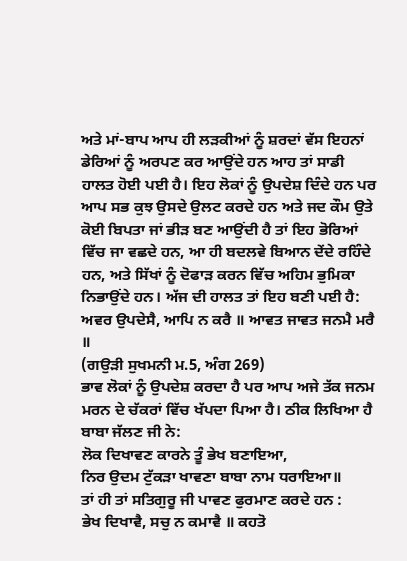ਅਤੇ ਮਾਂ-ਬਾਪ ਆਪ ਹੀ ਲੜਕੀਆਂ ਨੂੰ ਸ਼ਰਦਾਂ ਵੱਸ ਇਹਨਾਂ ਡੇਰਿਆਂ ਨੂੰ ਅਰਪਣ ਕਰ ਆਉਂਦੇ ਹਨ ਆਹ ਤਾਂ ਸਾਡੀ ਹਾਲਤ ਹੋਈ ਪਈ ਹੈ। ਇਹ ਲੋਕਾਂ ਨੂੰ ਉਪਦੇਸ਼ ਦਿੰਦੇ ਹਨ ਪਰ ਆਪ ਸਭ ਕੁਝ ਉਸਦੇ ਉਲਟ ਕਰਦੇ ਹਨ ਅਤੇ ਜਦ ਕੌਮ ਉਤੇ ਕੋਈ ਬਿਪਤਾ ਜਾਂ ਭੀੜ ਬਣ ਆਉਂਦੀ ਹੈ ਤਾਂ ਇਹ ਭੋਰਿਆਂ ਵਿੱਚ ਜਾ ਵਛਦੇ ਹਨ, ਆ ਹੀ ਬਦਲਵੇ ਬਿਆਨ ਦੇਂਦੇ ਰਹਿੰਦੇ ਹਨ, ਅਤੇ ਸਿੱਖਾਂ ਨੂੰ ਦੋਫਾੜ ਕਰਨ ਵਿੱਚ ਅਹਿਮ ਭੁਮਿਕਾ ਨਿਭਾਉਂਦੇ ਹਨ। ਅੱਜ ਦੀ ਹਾਲਤ ਤਾਂ ਇਹ ਬਣੀ ਪਈ ਹੈ:
ਅਵਰ ਉਪਦੇਸੈ, ਆਪਿ ਨ ਕਰੈ ॥ ਆਵਤ ਜਾਵਤ ਜਨਮੈ ਮਰੈ ॥
(ਗਉੜੀ ਸੁਖਮਨੀ ਮ.5, ਅੰਗ 269)
ਭਾਵ ਲੋਕਾਂ ਨੂੰ ਉਪਦੇਸ਼ ਕਰਦਾ ਹੈ ਪਰ ਆਪ ਅਜੇ ਤੱਕ ਜਨਮ ਮਰਨ ਦੇ ਚੱਕਰਾਂ ਵਿੱਚ ਖੱਪਦਾ ਪਿਆ ਹੈ। ਠੀਕ ਲਿਖਿਆ ਹੈ ਬਾਬਾ ਜੱਲਣ ਜੀ ਨੇ:
ਲੋਕ ਦਿਖਾਵਣ ਕਾਰਨੇ ਤੂੰ ਭੇਖ ਬਣਾਇਆ,
ਨਿਰ ਉਦਮ ਟੁੱਕੜਾ ਖਾਵਣਾ ਬਾਬਾ ਨਾਮ ਧਰਾਇਆ॥
ਤਾਂ ਹੀ ਤਾਂ ਸਤਿਗੁਰੂ ਜੀ ਪਾਵਣ ਫੁਰਮਾਣ ਕਰਦੇ ਹਨ :
ਭੇਖ ਦਿਖਾਵੈ, ਸਚੁ ਨ ਕਮਾਵੈ ॥ ਕਹਤੋ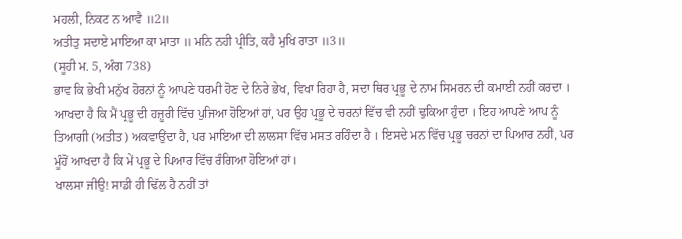ਮਹਲੀ, ਨਿਕਟ ਨ ਆਵੈ ॥2॥
ਅਤੀਤੁ ਸਦਾਏ ਮਾਇਆ ਕਾ ਮਾਤਾ ॥ ਮਨਿ ਨਹੀ ਪ੍ਰੀਤਿ, ਕਹੈ ਮੁਖਿ ਰਾਤਾ ॥3॥
(ਸੂਹੀ ਮ. 5, ਅੰਗ 738)
ਭਾਵ ਕਿ ਭੇਖੀ ਮਨੁੱਖ ਹੋਰਨਾਂ ਨੂੰ ਆਪਣੇ ਧਰਮੀ ਹੋਣ ਦੇ ਨਿਰੇ ਭੇਖ, ਵਿਖਾ ਰਿਹਾ ਹੈ, ਸਦਾ ਥਿਰ ਪ੍ਰਭੂ ਦੇ ਨਾਮ ਸਿਮਰਨ ਦੀ ਕਮਾਈ ਨਹੀਂ ਕਰਦਾ । ਆਖਦਾ ਹੈ ਕਿ ਮੈਂ ਪ੍ਰਭੂ ਦੀ ਹਜ਼ੂਰੀ ਵਿੱਚ ਪੁਜਿਆ ਹੋਇਆਂ ਹਾਂ, ਪਰ ਉਹ ਪ੍ਰਭੂ ਦੇ ਚਰਨਾਂ ਵਿੱਚ ਵੀ ਨਹੀਂ ਢੁਕਿਆ ਹੁੰਦਾ । ਇਹ ਆਪਣੇ ਆਪ ਨੂੰ ਤਿਆਗੀ (ਅਤੀਤ) ਅਕਵਾਉਂਦਾ ਹੈ, ਪਰ ਮਾਇਆ ਦੀ ਲਾਲਸਾ ਵਿੱਚ ਮਸਤ ਰਹਿੰਦਾ ਹੈ । ਇਸਦੇ ਮਨ ਵਿੱਚ ਪ੍ਰਭੂ ਚਰਨਾਂ ਦਾ ਪਿਆਰ ਨਹੀਂ, ਪਰ ਮੂੰਹੋਂ ਆਖਦਾ ਹੈ ਕਿ ਮੇਂ ਪ੍ਰਭੂ ਦੇ ਪਿਆਰ ਵਿੱਚ ਰੰਗਿਆ ਹੋਇਆਂ ਹਾਂ।
ਖਾਲਸਾ ਜੀਉ! ਸਾਡੀ ਹੀ ਢਿੱਲ ਹੈ ਨਹੀਂ ਤਾਂ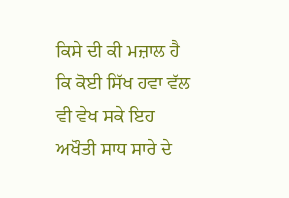ਕਿਸੇ ਦੀ ਕੀ ਮਜ਼ਾਲ ਹੈ ਕਿ ਕੋਈ ਸਿੱਖ ਹਵਾ ਵੱਲ ਵੀ ਵੇਖ ਸਕੇ ਇਹ ਅਖੌਤੀ ਸਾਧ ਸਾਰੇ ਦੇ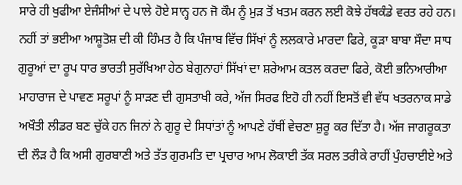ਸਾਰੇ ਹੀ ਖੁਫੀਆ ਏਜੰਸੀਆਂ ਦੇ ਪਾਲੇ ਹੋਏ ਸਾਨ੍ਹ ਹਨ ਜੋ ਕੌਮ ਨੂੰ ਮੁੜ ਤੋਂ ਖਤਮ ਕਰਨ ਲਈ ਕੋਝੇ ਹੱਥਕੰਡੇ ਵਰਤ ਰਹੇ ਹਨ। ਨਹੀਂ ਤਾਂ ਭਈਆ ਆਸ਼ੂਤੋਸ਼ ਦੀ ਕੀ ਹਿੰਮਤ ਹੈ ਕਿ ਪੰਜਾਬ ਵਿੱਚ ਸਿੱਖਾਂ ਨੂੰ ਲਲਕਾਰੇ ਮਾਰਦਾ ਫਿਰੇ, ਕੂੜਾ ਬਾਬਾ ਸੌਦਾ ਸਾਧ ਗੁਰੂਆਂ ਦਾ ਰੂਪ ਧਾਰ ਭਾਰਤੀ ਸੁਰੱਖਿਆ ਹੇਠ ਬੇਗੁਨਾਹਾਂ ਸਿੱਖਾਂ ਦਾ ਸ਼ਰੇਆਮ ਕਤਲ ਕਰਦਾ ਫਿਰੇ, ਕੋਈ ਭਨਿਆਰੀਆ ਮਾਹਾਰਾਜ ਦੇ ਪਾਵਣ ਸਰੂਪਾਂ ਨੂੰ ਸਾੜਣ ਦੀ ਗੁਸਤਾਖੀ ਕਰੇ, ਅੱਜ ਸਿਰਫ ਇਹੋ ਹੀ ਨਹੀਂ ਇਸਤੋਂ ਵੀ ਵੱਧ ਖਤਰਨਾਕ ਸਾਡੇ ਅਖੌਤੀ ਲੀਡਰ ਬਣ ਚੁੱਕੇ ਹਨ ਜਿਨਾਂ ਨੇ ਗੁਰੂ ਦੇ ਸਿਧਾਂਤਾਂ ਨੂੰ ਆਪਣੇ ਹੱਥੀਂ ਵੇਚਣਾ ਸ਼ੁਰੂ ਕਰ ਦਿੱਤਾ ਹੈ। ਅੱਜ ਜਾਗਰੂਕਤਾ ਦੀ ਲੌੜ ਹੈ ਕਿ ਅਸੀ ਗੁਰਬਾਣੀ ਅਤੇ ਤੱਤ ਗੁਰਮਤਿ ਦਾ ਪ੍ਰਚਾਰ ਆਮ ਲੋਕਾਈ ਤੱਕ ਸਰਲ ਤਰੀਕੇ ਰਾਹੀਂ ਪੁੰਹਚਾਈਏ ਅਤੇ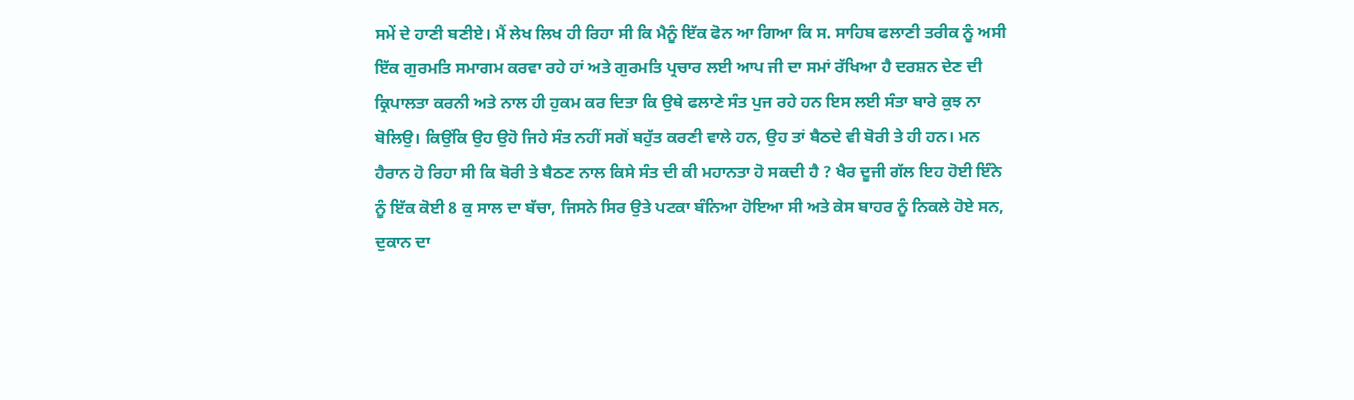ਸਮੇਂ ਦੇ ਹਾਣੀ ਬਣੀਏ। ਮੈਂ ਲੇਖ ਲਿਖ ਹੀ ਰਿਹਾ ਸੀ ਕਿ ਮੈਨੂੰ ਇੱਕ ਫੋਨ ਆ ਗਿਆ ਕਿ ਸ. ਸਾਹਿਬ ਫਲਾਣੀ ਤਰੀਕ ਨੂੰ ਅਸੀ ਇੱਕ ਗੁਰਮਤਿ ਸਮਾਗਮ ਕਰਵਾ ਰਹੇ ਹਾਂ ਅਤੇ ਗੁਰਮਤਿ ਪ੍ਰਚਾਰ ਲਈ ਆਪ ਜੀ ਦਾ ਸਮਾਂ ਰੱਖਿਆ ਹੈ ਦਰਸ਼ਨ ਦੇਣ ਦੀ ਕ੍ਰਿਪਾਲਤਾ ਕਰਨੀ ਅਤੇ ਨਾਲ ਹੀ ਹੁਕਮ ਕਰ ਦਿਤਾ ਕਿ ਉਥੇ ਫਲਾਣੇ ਸੰਤ ਪੁਜ ਰਹੇ ਹਨ ਇਸ ਲਈ ਸੰਤਾ ਬਾਰੇ ਕੁਝ ਨਾ ਬੋਲਿਉ। ਕਿਉਂਕਿ ਉਹ ਉਹੋ ਜਿਹੇ ਸੰਤ ਨਹੀਂ ਸਗੋਂ ਬਹੁੱਤ ਕਰਣੀ ਵਾਲੇ ਹਨ, ਉਹ ਤਾਂ ਬੈਠਦੇ ਵੀ ਬੋਰੀ ਤੇ ਹੀ ਹਨ। ਮਨ ਹੈਰਾਨ ਹੋ ਰਿਹਾ ਸੀ ਕਿ ਬੋਰੀ ਤੇ ਬੈਠਣ ਨਾਲ ਕਿਸੇ ਸੰਤ ਦੀ ਕੀ ਮਹਾਨਤਾ ਹੋ ਸਕਦੀ ਹੈ ? ਖੈਰ ਦੂਜੀ ਗੱਲ ਇਹ ਹੋਈ ਇੰਨੇ ਨੂੰ ਇੱਕ ਕੋਈ 8 ਕੁ ਸਾਲ ਦਾ ਬੱਚਾ, ਜਿਸਨੇ ਸਿਰ ਉਤੇ ਪਟਕਾ ਬੰਨਿਆ ਹੋਇਆ ਸੀ ਅਤੇ ਕੇਸ ਬਾਹਰ ਨੂੰ ਨਿਕਲੇ ਹੋਏ ਸਨ, ਦੁਕਾਨ ਦਾ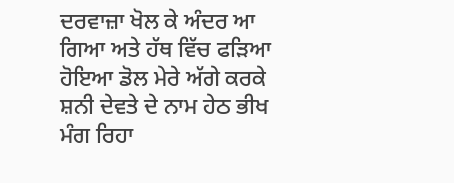ਦਰਵਾਜ਼ਾ ਖੋਲ ਕੇ ਅੰਦਰ ਆ ਗਿਆ ਅਤੇ ਹੱਥ ਵਿੱਚ ਫੜਿਆ ਹੋਇਆ ਡੋਲ ਮੇਰੇ ਅੱਗੇ ਕਰਕੇ ਸ਼ਨੀ ਦੇਵਤੇ ਦੇ ਨਾਮ ਹੇਠ ਭੀਖ ਮੰਗ ਰਿਹਾ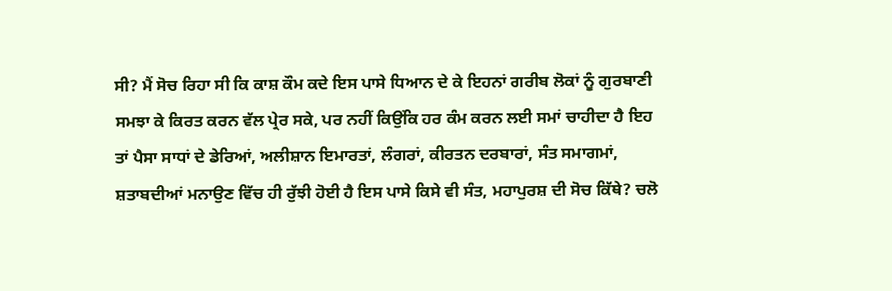ਸੀ? ਮੈਂ ਸੋਚ ਰਿਹਾ ਸੀ ਕਿ ਕਾਸ਼ ਕੌਮ ਕਦੇ ਇਸ ਪਾਸੇ ਧਿਆਨ ਦੇ ਕੇ ਇਹਨਾਂ ਗਰੀਬ ਲੋਕਾਂ ਨੂੰ ਗੁਰਬਾਣੀ ਸਮਝਾ ਕੇ ਕਿਰਤ ਕਰਨ ਵੱਲ ਪ੍ਰੇਰ ਸਕੇ, ਪਰ ਨਹੀਂ ਕਿਉਂਕਿ ਹਰ ਕੰਮ ਕਰਨ ਲਈ ਸਮਾਂ ਚਾਹੀਦਾ ਹੈ ਇਹ ਤਾਂ ਪੈਸਾ ਸਾਧਾਂ ਦੇ ਡੇਰਿਆਂ, ਅਲੀਸ਼ਾਨ ਇਮਾਰਤਾਂ, ਲੰਗਰਾਂ, ਕੀਰਤਨ ਦਰਬਾਰਾਂ, ਸੰਤ ਸਮਾਗਮਾਂ, ਸ਼ਤਾਬਦੀਆਂ ਮਨਾਉਣ ਵਿੱਚ ਹੀ ਰੁੱਝੀ ਹੋਈ ਹੈ ਇਸ ਪਾਸੇ ਕਿਸੇ ਵੀ ਸੰਤ, ਮਹਾਪੁਰਸ਼ ਦੀ ਸੋਚ ਕਿੱਥੇ? ਚਲੋ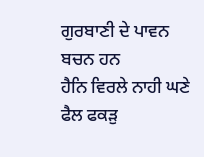ਗੁਰਬਾਣੀ ਦੇ ਪਾਵਨ ਬਚਨ ਹਨ
ਹੈਨਿ ਵਿਰਲੇ ਨਾਹੀ ਘਣੇ ਫੈਲ ਫਕੜੁ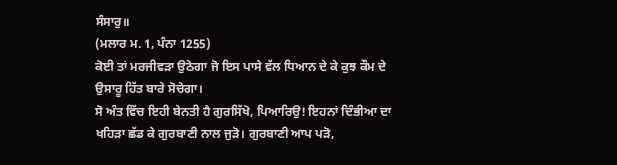ਸੰਸਾਰੁ॥
(ਮਲਾਰ ਮ. 1, ਪੰਨਾ 1255)
ਕੋਈ ਤਾਂ ਮਰਜੀਵੜਾ ਉਠੇਗਾ ਜੋ ਇਸ ਪਾਸੇ ਵੱਲ ਧਿਆਨ ਦੇ ਕੇ ਕੁਝ ਕੌਮ ਦੇ ਉਸਾਰੂ ਹਿੱਤ ਬਾਰੇ ਸੋਚੇਗਾ।
ਸੋ ਅੰਤ ਵਿੱਚ ਇਹੀ ਬੇਨਤੀ ਹੈ ਗੁਰਸਿੱਖੋ, ਪਿਆਰਿਉ! ਇਹਨਾਂ ਦਿੰਭੀਆ ਦਾ ਖਹਿੜਾ ਛੱਡ ਕੇ ਗੁਰਬਾਣੀ ਨਾਲ ਜੁੜੋ। ਗੁਰਬਾਣੀ ਆਪ ਪੜੋ,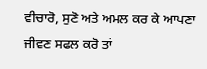ਵੀਚਾਰੋ, ਸੁਣੋ ਅਤੇ ਅਮਲ ਕਰ ਕੇ ਆਪਣਾ ਜੀਵਣ ਸਫਲ ਕਰੋ ਤਾਂ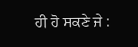ਹੀ ਹੋ ਸਕਣੇ ਜੇ :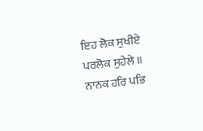ਇਹ ਲੋਕ ਸੁਖੀਏ ਪਰਲੋਕ ਸੁਹੇਲੇ ॥ ਨਾਨਕ ਹਰਿ ਪਭਿ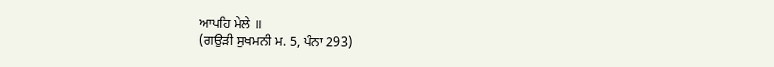ਆਪਹਿ ਮੇਲੇ ॥
(ਗਉੜੀ ਸੁਖਮਨੀ ਮ. 5, ਪੰਨਾ 293)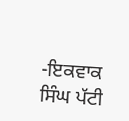-ਇਕਵਾਕ ਸਿੰਘ ਪੱਟੀ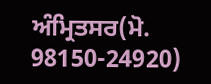ਅੰਮ੍ਰਿਤਸਰ(ਮੋ. 98150-24920)